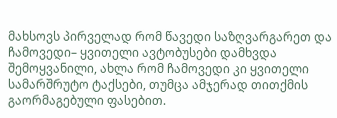მახსოვს პირველად რომ წავედი საზღვარგარეთ და ჩამოვედი– ყვითელი ავტობუსები დამხვდა შემოყვანილი, ახლა რომ ჩამოვედი კი ყვითელი სამარშრუტო ტაქსები, თუმცა ამჯერად თითქმის გაორმაგებული ფასებით.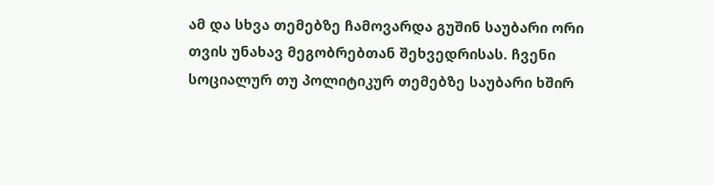ამ და სხვა თემებზე ჩამოვარდა გუშინ საუბარი ორი თვის უნახავ მეგობრებთან შეხვედრისას. ჩვენი სოციალურ თუ პოლიტიკურ თემებზე საუბარი ხშირ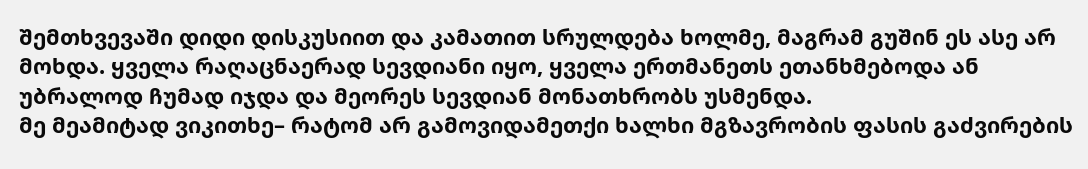შემთხვევაში დიდი დისკუსიით და კამათით სრულდება ხოლმე, მაგრამ გუშინ ეს ასე არ მოხდა. ყველა რაღაცნაერად სევდიანი იყო, ყველა ერთმანეთს ეთანხმებოდა ან უბრალოდ ჩუმად იჯდა და მეორეს სევდიან მონათხრობს უსმენდა.
მე მეამიტად ვიკითხე– რატომ არ გამოვიდამეთქი ხალხი მგზავრობის ფასის გაძვირების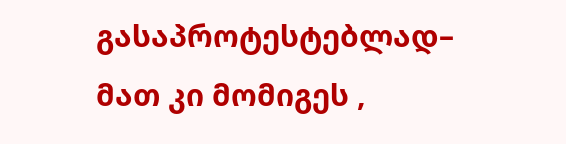გასაპროტესტებლად– მათ კი მომიგეს ,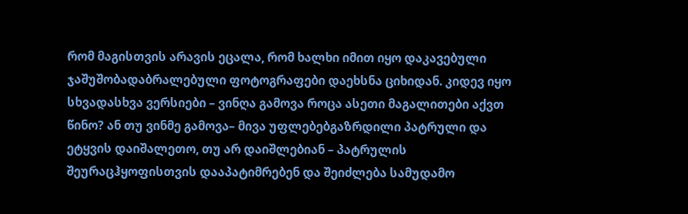რომ მაგისთვის არავის ეცალა, რომ ხალხი იმით იყო დაკავებული ჯაშუშობადაბრალებული ფოტოგრაფები დაეხსნა ციხიდან. კიდევ იყო სხვადასხვა ვერსიები – ვინღა გამოვა როცა ასეთი მაგალითები აქვთ წინო? ან თუ ვინმე გამოვა– მივა უფლებებგაზრდილი პატრული და ეტყვის დაიშალეთო, თუ არ დაიშლებიან – პატრულის შეურაცჰყოფისთვის დააპატიმრებენ და შეიძლება სამუდამო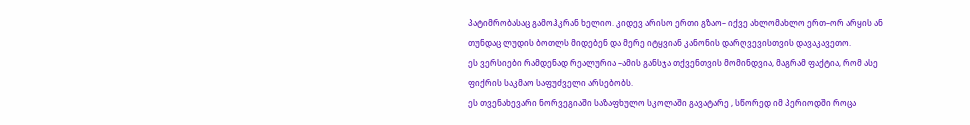პატიმრობასაც გამოჰკრან ხელიო. კიდევ არისო ერთი გზაო– იქვე ახლომახლო ერთ–ორ არყის ან თუნდაც ლუდის ბოთლს მიდებენ და მერე იტყვიან კანონის დარღვევისთვის დავაკავეთო.
ეს ვერსიები რამდენად რეალურია –ამის განსჯა თქვენთვის მომინდვია, მაგრამ ფაქტია, რომ ასე ფიქრის საკმაო საფუძველი არსებობს.
ეს თვენახევარი ნორვეგიაში საზაფხულო სკოლაში გავატარე , სწორედ იმ პერიოდში როცა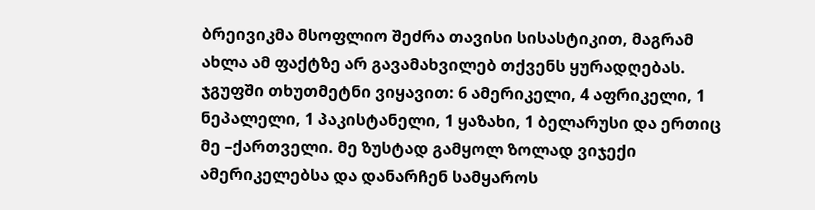ბრეივიკმა მსოფლიო შეძრა თავისი სისასტიკით, მაგრამ ახლა ამ ფაქტზე არ გავამახვილებ თქვენს ყურადღებას. ჯგუფში თხუთმეტნი ვიყავით: 6 ამერიკელი, 4 აფრიკელი, 1 ნეპალელი, 1 პაკისტანელი, 1 ყაზახი, 1 ბელარუსი და ერთიც მე –ქართველი. მე ზუსტად გამყოლ ზოლად ვიჯექი ამერიკელებსა და დანარჩენ სამყაროს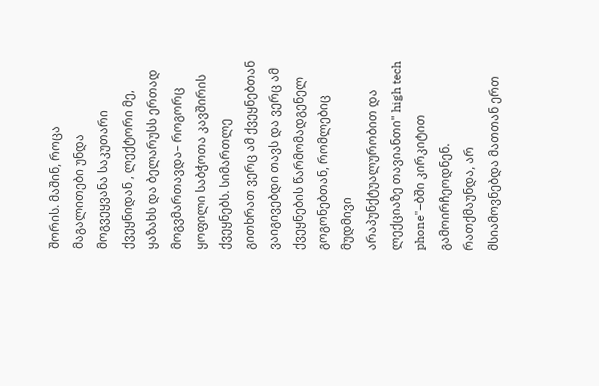შორის. მაშინ, როცა მაგალითები უნდა მოგვეყვანა საკუთარი ქვეყნიდან , ლექტორი მე, ყაზახს და ბელარუსს ერთად მოგვმართავდა– როგორც ყოფილი საბჭოთა კავშირის ქვეყნებს. სიმართლე გითხრათ ვერც ამ ქვეყნებთან ვაიგივებდი თავს და ვერც ამ ქვეყნების წარმომადგენელ გოგონებთან, რომლებიც მუდმივი არაპუნქტუალურობით და ლექციაზე თავიანთი" high tech phone"–ბში კირკიტით გამოირჩეოდნენ. რათქმაუნდა, არ მსიამოვნებდა მათთან ერთ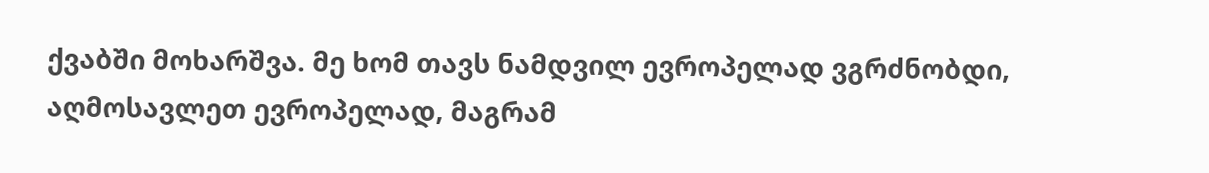ქვაბში მოხარშვა. მე ხომ თავს ნამდვილ ევროპელად ვგრძნობდი, აღმოსავლეთ ევროპელად, მაგრამ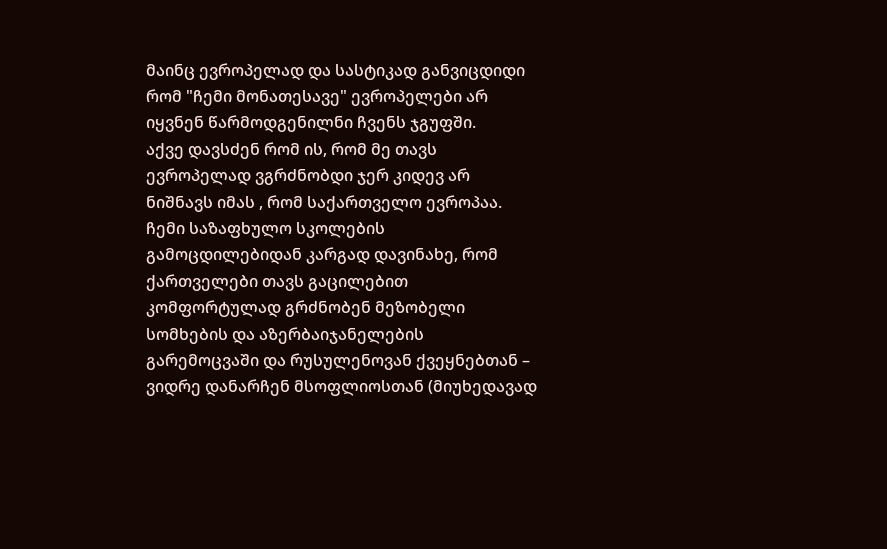მაინც ევროპელად და სასტიკად განვიცდიდი რომ "ჩემი მონათესავე" ევროპელები არ იყვნენ წარმოდგენილნი ჩვენს ჯგუფში.
აქვე დავსძენ რომ ის, რომ მე თავს ევროპელად ვგრძნობდი ჯერ კიდევ არ ნიშნავს იმას , რომ საქართველო ევროპაა. ჩემი საზაფხულო სკოლების გამოცდილებიდან კარგად დავინახე, რომ ქართველები თავს გაცილებით კომფორტულად გრძნობენ მეზობელი სომხების და აზერბაიჯანელების გარემოცვაში და რუსულენოვან ქვეყნებთან – ვიდრე დანარჩენ მსოფლიოსთან (მიუხედავად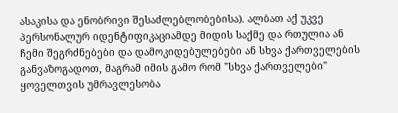ასაკისა და ენობრივი შესაძლებლობებისა). ალბათ აქ უკვე პერსონალურ იდენტიფიკაციამდე მიდის საქმე და რთულია ან ჩემი შეგრძნებები და დამოკიდებულებები ან სხვა ქართველების განვაზოგადოთ, მაგრამ იმის გამო რომ "სხვა ქართველები" ყოველთვის უმრავლესობა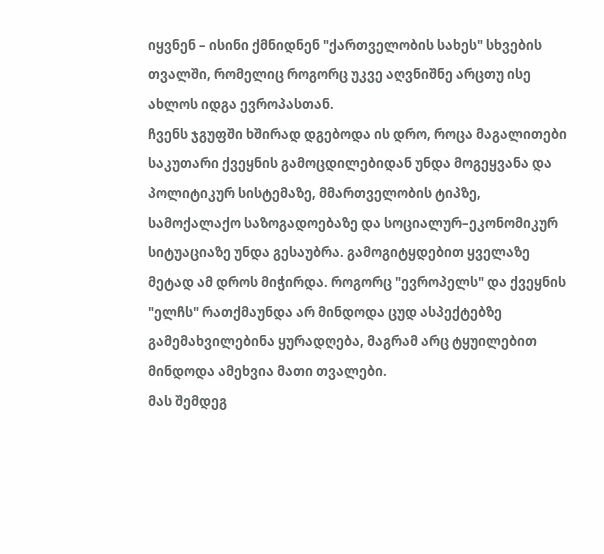იყვნენ – ისინი ქმნიდნენ "ქართველობის სახეს" სხვების თვალში, რომელიც როგორც უკვე აღვნიშნე არცთუ ისე ახლოს იდგა ევროპასთან.
ჩვენს ჯგუფში ხშირად დგებოდა ის დრო, როცა მაგალითები საკუთარი ქვეყნის გამოცდილებიდან უნდა მოგეყვანა და პოლიტიკურ სისტემაზე, მმართველობის ტიპზე, სამოქალაქო საზოგადოებაზე და სოციალურ–ეკონომიკურ სიტუაციაზე უნდა გესაუბრა. გამოგიტყდებით ყველაზე მეტად ამ დროს მიჭირდა. როგორც "ევროპელს" და ქვეყნის "ელჩს" რათქმაუნდა არ მინდოდა ცუდ ასპექტებზე გამემახვილებინა ყურადღება, მაგრამ არც ტყუილებით მინდოდა ამეხვია მათი თვალები.
მას შემდეგ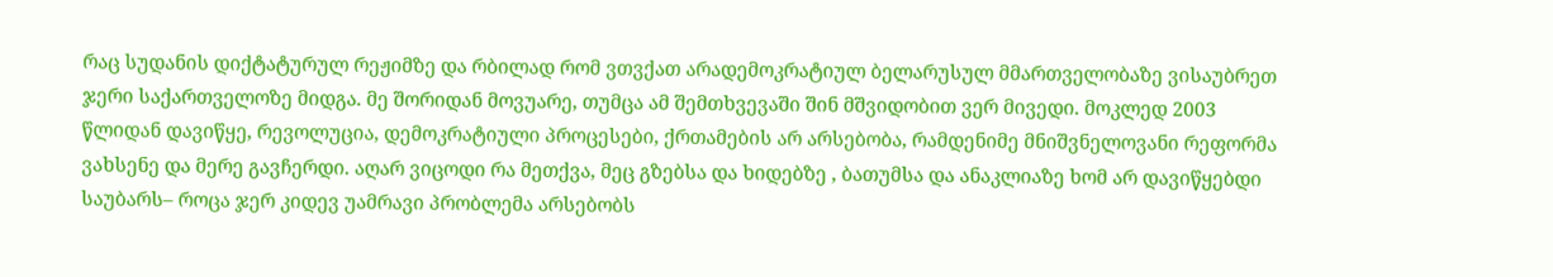რაც სუდანის დიქტატურულ რეჟიმზე და რბილად რომ ვთვქათ არადემოკრატიულ ბელარუსულ მმართველობაზე ვისაუბრეთ ჯერი საქართველოზე მიდგა. მე შორიდან მოვუარე, თუმცა ამ შემთხვევაში შინ მშვიდობით ვერ მივედი. მოკლედ 2003 წლიდან დავიწყე, რევოლუცია, დემოკრატიული პროცესები, ქრთამების არ არსებობა, რამდენიმე მნიშვნელოვანი რეფორმა ვახსენე და მერე გავჩერდი. აღარ ვიცოდი რა მეთქვა, მეც გზებსა და ხიდებზე , ბათუმსა და ანაკლიაზე ხომ არ დავიწყებდი საუბარს– როცა ჯერ კიდევ უამრავი პრობლემა არსებობს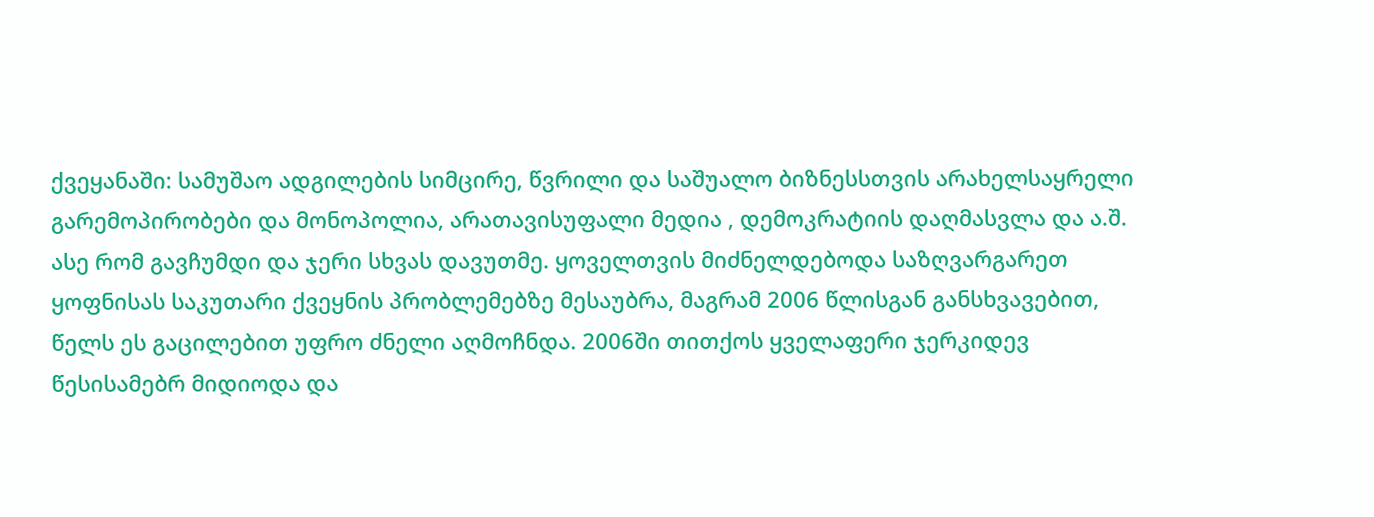ქვეყანაში: სამუშაო ადგილების სიმცირე, წვრილი და საშუალო ბიზნესსთვის არახელსაყრელი გარემოპირობები და მონოპოლია, არათავისუფალი მედია , დემოკრატიის დაღმასვლა და ა.შ.
ასე რომ გავჩუმდი და ჯერი სხვას დავუთმე. ყოველთვის მიძნელდებოდა საზღვარგარეთ ყოფნისას საკუთარი ქვეყნის პრობლემებზე მესაუბრა, მაგრამ 2006 წლისგან განსხვავებით, წელს ეს გაცილებით უფრო ძნელი აღმოჩნდა. 2006ში თითქოს ყველაფერი ჯერკიდევ წესისამებრ მიდიოდა და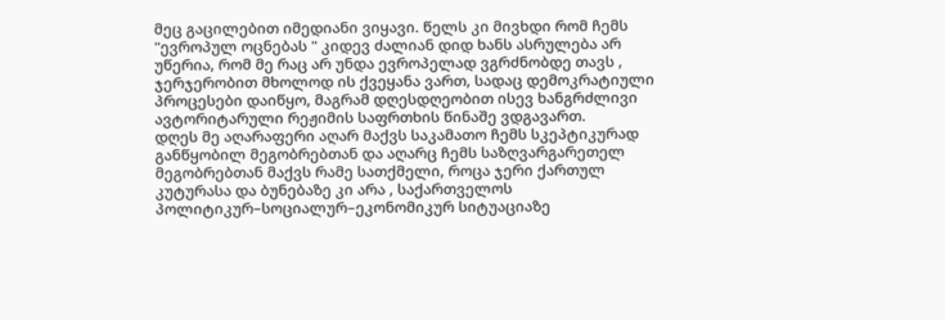მეც გაცილებით იმედიანი ვიყავი. წელს კი მივხდი რომ ჩემს "ევროპულ ოცნებას " კიდევ ძალიან დიდ ხანს ასრულება არ უწერია, რომ მე რაც არ უნდა ევროპელად ვგრძნობდე თავს , ჯერჯერობით მხოლოდ ის ქვეყანა ვართ, სადაც დემოკრატიული პროცესები დაიწყო, მაგრამ დღესდღეობით ისევ ხანგრძლივი ავტორიტარული რეჟიმის საფრთხის წინაშე ვდგავართ.
დღეს მე აღარაფერი აღარ მაქვს საკამათო ჩემს სკეპტიკურად განწყობილ მეგობრებთან და აღარც ჩემს საზღვარგარეთელ მეგობრებთან მაქვს რამე სათქმელი, როცა ჯერი ქართულ კუტურასა და ბუნებაზე კი არა , საქართველოს პოლიტიკურ–სოციალურ–ეკონომიკურ სიტუაციაზე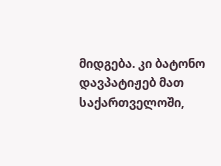მიდგება. კი ბატონო დავპატიჟებ მათ საქართველოში,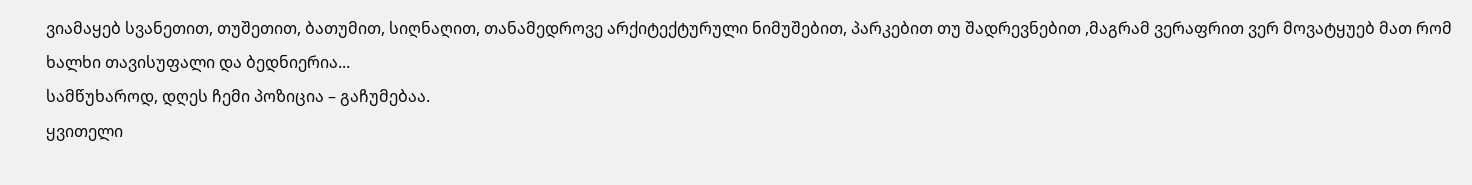ვიამაყებ სვანეთით, თუშეთით, ბათუმით, სიღნაღით, თანამედროვე არქიტექტურული ნიმუშებით, პარკებით თუ შადრევნებით ,მაგრამ ვერაფრით ვერ მოვატყუებ მათ რომ ხალხი თავისუფალი და ბედნიერია...
სამწუხაროდ, დღეს ჩემი პოზიცია – გაჩუმებაა.
ყვითელი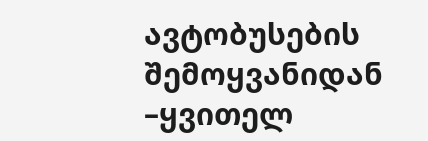ავტობუსების შემოყვანიდან –ყვითელ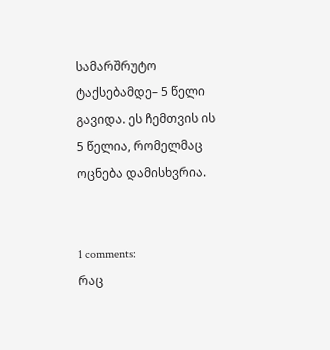სამარშრუტო ტაქსებამდე– 5 წელი გავიდა. ეს ჩემთვის ის 5 წელია, რომელმაც ოცნება დამისხვრია.


1 comments:
რაც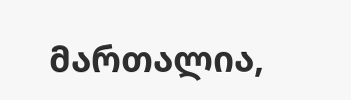მართალია,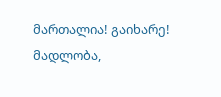მართალია! გაიხარე! მადლობა,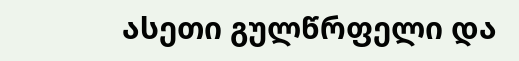ასეთი გულწრფელი და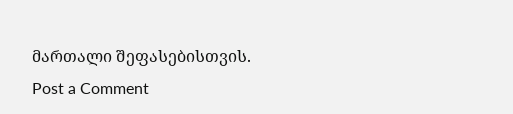მართალი შეფასებისთვის.
Post a Comment